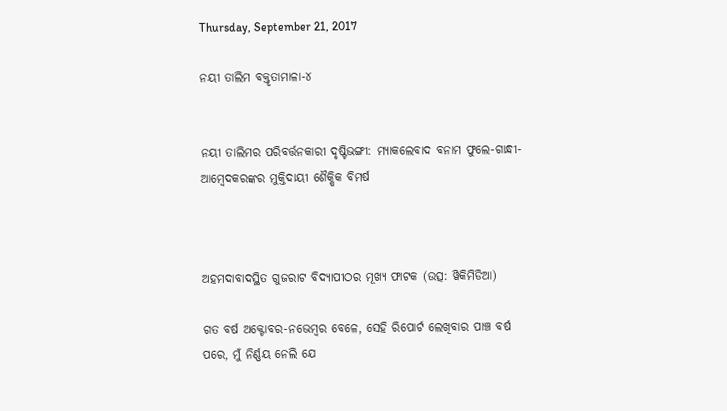Thursday, September 21, 2017

ନୟୀ ତାଲିମ ବକ୍ତୃତାମାଳା-୪


ନୟୀ ତାଲିମର ପରିବର୍ତ୍ତନକାରୀ ଦୃଷ୍ଟିଭଙ୍ଗୀ: ମ୍ୟାକଲେବାଦ ବନାମ ଫୁଲେ-ଗାନ୍ଧୀ-ଆମ୍ବେଦକରଙ୍କର ମୁକ୍ତିଦାୟୀ ଶୈକ୍ଷିକ ବିମର୍ଷ



ଅହମଦାବାଦସ୍ଥିତ ଗୁଜରାଟ ବିଦ୍ୟାପୀଠର ମୂଖ୍ୟ ଫାଟକ (ଉତ୍ସ: ୱିକିମିଡିଆ)

ଗତ ବର୍ଷ ଅକ୍ଟୋବର-ନଭେମ୍ବର ବେଳେ, ସେହି ରିପୋର୍ଟ ଲେଖିବାର ପାଞ୍ଚ ବର୍ଷ ପରେ, ମୁଁ ନିର୍ଣ୍ଣୟ ନେଲି ଯେ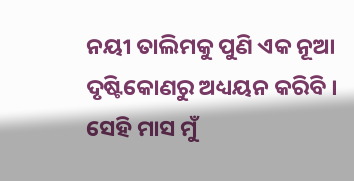ନୟୀ ତାଲିମକୁ ପୁଣି ଏକ ନୂଆ ଦୃଷ୍ଟିକୋଣରୁ ଅଧ୍ୟୟନ କରିବି । ସେହି ମାସ ମୁଁ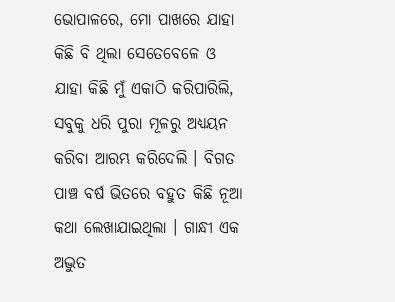ଭୋପାଳରେ, ମୋ ପାଖରେ ଯାହା କିଛି ବି ଥିଲା ସେତେବେଳେ ଓ ଯାହା କିଛି ମୁଁ ଏକାଠି କରିପାରିଲି, ସବୁକୁ ଧରି ପୁରା ମୂଳରୁ ଅଧ୍ୟୟନ କରିବା ଆରମ୍ଭ କରିଦେଲି । ବିଗତ ପାଞ୍ଚ ବର୍ଷ ଭିତରେ ବହୁତ କିଛି ନୂଆ କଥା ଲେଖାଯାଇଥିଲା । ଗାନ୍ଧୀ ଏକ ଅଦ୍ଭୁତ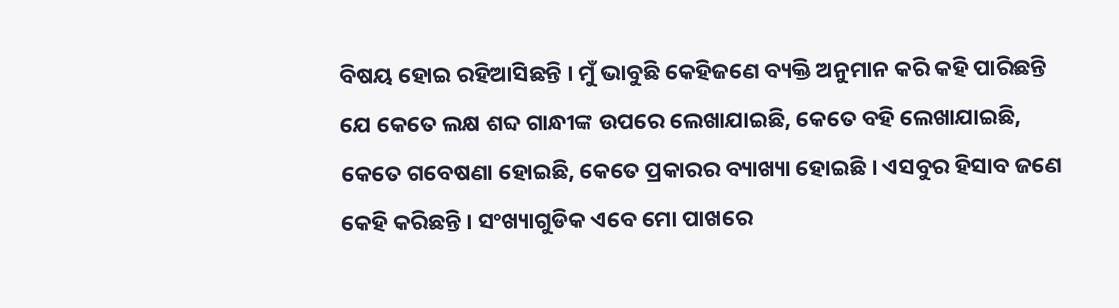ବିଷୟ ହୋଇ ରହିଆସିଛନ୍ତି । ମୁଁ ଭାବୁଛି କେହିଜଣେ ବ୍ୟକ୍ତି ଅନୁମାନ କରି କହି ପାରିଛନ୍ତି ଯେ କେତେ ଲକ୍ଷ ଶବ୍ଦ ଗାନ୍ଧୀଙ୍କ ଉପରେ ଲେଖାଯାଇଛି, କେତେ ବହି ଲେଖାଯାଇଛି, କେତେ ଗବେଷଣା ହୋଇଛି, କେତେ ପ୍ରକାରର ବ୍ୟାଖ୍ୟା ହୋଇଛି । ଏସବୁର ହିସାବ ଜଣେ କେହି କରିଛନ୍ତି । ସଂଖ୍ୟାଗୁଡିକ ଏବେ ମୋ ପାଖରେ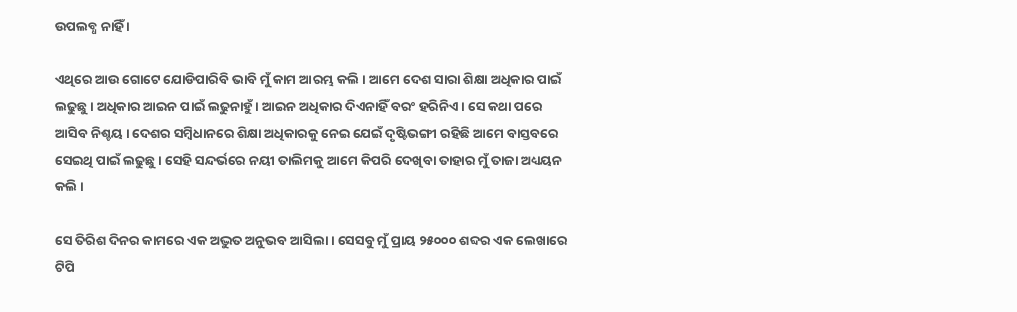ଉପଲବ୍ଧ ନାହିଁ ।

ଏଥିରେ ଆଉ ଗୋଟେ ଯୋଡିପାରିବି ଭାବି ମୁଁ କାମ ଆରମ୍ଭ କଲି । ଆମେ ଦେଶ ସାରା ଶିକ୍ଷା ଅଧିକାର ପାଇଁ ଲଢୁଛୁ । ଅଧିକାର ଆଇନ ପାଇଁ ଲଢୁନାହୁଁ । ଆଇନ ଅଧିକାର ଦିଏନାହିଁ ବରଂ ହରିନିଏ । ସେ କଥା ପରେ ଆସିବ ନିଶ୍ଚୟ । ଦେଶର ସମ୍ବିଧାନରେ ଶିକ୍ଷା ଅଧିକାରକୁ ନେଇ ଯେଇଁ ଦୃଷ୍ଟିଭଙ୍ଗୀ ରହିଛି ଆମେ ବାସ୍ତବରେ ସେଇଥି ପାଇଁ ଲଢୁଛୁ । ସେହି ସନ୍ଦର୍ଭରେ ନୟୀ ତାଲିମକୁ ଆମେ କିପରି ଦେଖିବା ତାହାର ମୁଁ ତାଜା ଅଧ୍ୟୟନ କଲି ।

ସେ ତିରିଶ ଦିନର କାମରେ ଏକ ଅଦ୍ଭୁତ ଅନୁଭବ ଆସିଲା । ସେସବୁ ମୁଁ ପ୍ରାୟ ୨୫୦୦୦ ଶବ୍ଦର ଏକ ଲେଖାରେ ଟିପି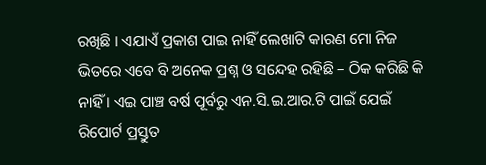ରଖିଛି । ଏଯାଏଁ ପ୍ରକାଶ ପାଇ ନାହିଁ ଲେଖାଟି କାରଣ ମୋ ନିଜ ଭିତରେ ଏବେ ବି ଅନେକ ପ୍ରଶ୍ନ ଓ ସନ୍ଦେହ ରହିଛି – ଠିକ କରିଛି କି ନାହିଁ । ଏଇ ପାଞ୍ଚ ବର୍ଷ ପୂର୍ବରୁ ଏନ.ସି.ଇ.ଆର.ଟି ପାଇଁ ଯେଇଁ ରିପୋର୍ଟ ପ୍ରସ୍ତୁତ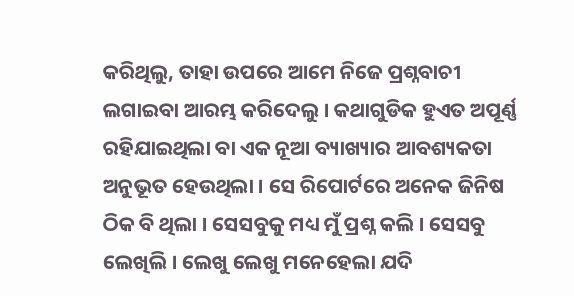କରିଥିଲୁ, ତାହା ଉପରେ ଆମେ ନିଜେ ପ୍ରଶ୍ନବାଚୀ ଲଗାଇବା ଆରମ୍ଭ କରିଦେଲୁ । କଥାଗୁଡିକ ହୁଏତ ଅପୂର୍ଣ୍ଣ ରହିଯାଇଥିଲା ବା ଏକ ନୂଆ ବ୍ୟାଖ୍ୟାର ଆବଶ୍ୟକତା ଅନୁଭୂତ ହେଉଥିଲା । ସେ ରିପୋର୍ଟରେ ଅନେକ ଜିନିଷ ଠିକ ବି ଥିଲା । ସେସବୁକୁ ମଧ୍ୟ ମୁଁ ପ୍ରଶ୍ନ କଲି । ସେସବୁ ଲେଖିଲି । ଲେଖୁ ଲେଖୁ ମନେହେଲା ଯଦି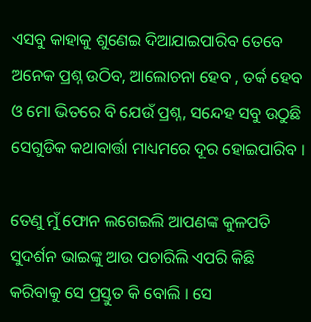ଏସବୁ କାହାକୁ ଶୁଣେଇ ଦିଆଯାଇପାରିବ ତେବେ ଅନେକ ପ୍ରଶ୍ନ ଉଠିବ, ଆଲୋଚନା ହେବ , ତର୍କ ହେବ ଓ ମୋ ଭିତରେ ବି ଯେଉଁ ପ୍ରଶ୍ନ, ସନ୍ଦେହ ସବୁ ଉଠୁଛି ସେଗୁଡିକ କଥାବାର୍ତ୍ତା ମାଧ୍ୟମରେ ଦୂର ହୋଇପାରିବ ।

ତେଣୁ ମୁଁ ଫୋନ ଲଗେଇଲି ଆପଣଙ୍କ କୁଳପତି ସୁଦର୍ଶନ ଭାଇଙ୍କୁ ଆଉ ପଚାରିଲି ଏପରି କିଛି କରିବାକୁ ସେ ପ୍ରସ୍ତୁତ କି ବୋଲି । ସେ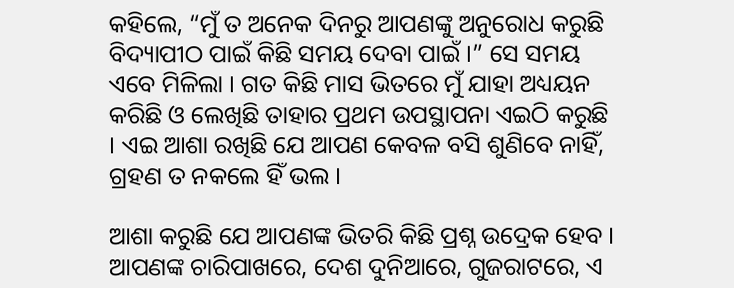କହିଲେ, “ମୁଁ ତ ଅନେକ ଦିନରୁ ଆପଣଙ୍କୁ ଅନୁରୋଧ କରୁଛି ବିଦ୍ୟାପୀଠ ପାଇଁ କିଛି ସମୟ ଦେବା ପାଇଁ ।” ସେ ସମୟ ଏବେ ମିଳିଲା । ଗତ କିଛି ମାସ ଭିତରେ ମୁଁ ଯାହା ଅଧ୍ୟୟନ କରିଛି ଓ ଲେଖିଛି ତାହାର ପ୍ରଥମ ଉପସ୍ଥାପନା ଏଇଠି କରୁଛି । ଏଇ ଆଶା ରଖିଛି ଯେ ଆପଣ କେବଳ ବସି ଶୁଣିବେ ନାହିଁ, ଗ୍ରହଣ ତ ନକଲେ ହିଁ ଭଲ ।

ଆଶା କରୁଛି ଯେ ଆପଣଙ୍କ ଭିତରି କିଛି ପ୍ରଶ୍ନ ଉଦ୍ରେକ ହେବ । ଆପଣଙ୍କ ଚାରିପାଖରେ, ଦେଶ ଦୁନିଆରେ, ଗୁଜରାଟରେ, ଏ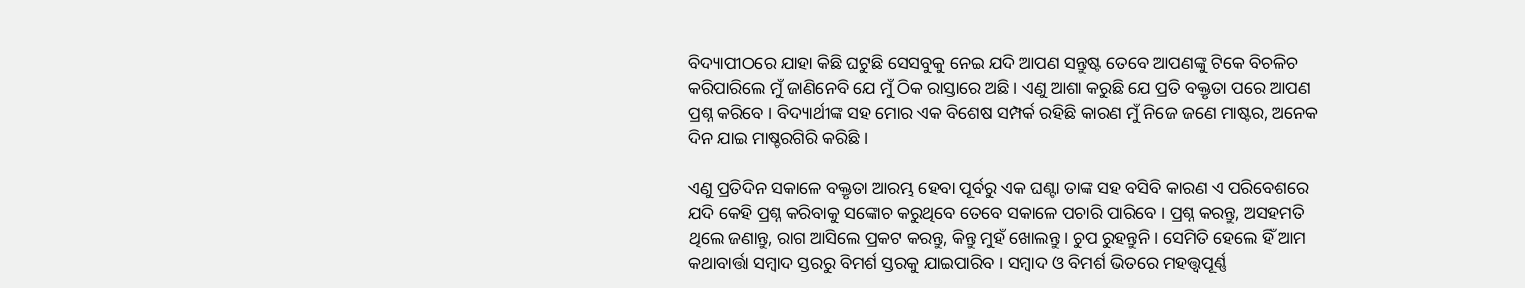ବିଦ୍ୟାପୀଠରେ ଯାହା କିଛି ଘଟୁଛି ସେସବୁକୁ ନେଇ ଯଦି ଆପଣ ସନ୍ତୁଷ୍ଟ ତେବେ ଆପଣଙ୍କୁ ଟିକେ ବିଚଳିଚ କରିପାରିଲେ ମୁଁ ଜାଣିନେବି ଯେ ମୁଁ ଠିକ ରାସ୍ତାରେ ଅଛି । ଏଣୁ ଆଶା କରୁଛି ଯେ ପ୍ରତି ବକ୍ତୃତା ପରେ ଆପଣ ପ୍ରଶ୍ନ କରିବେ । ବିଦ୍ୟାର୍ଥୀଙ୍କ ସହ ମୋର ଏକ ବିଶେଷ ସମ୍ପର୍କ ରହିଛି କାରଣ ମୁଁ ନିଜେ ଜଣେ ମାଷ୍ଟର, ଅନେକ ଦିନ ଯାଇ ମାଷ୍ଚରଗିରି କରିଛି ।

ଏଣୁ ପ୍ରତିଦିନ ସକାଳେ ବକ୍ତୃତା ଆରମ୍ଭ ହେବା ପୂର୍ବରୁ ଏକ ଘଣ୍ଟା ତାଙ୍କ ସହ ବସିବି କାରଣ ଏ ପରିବେଶରେ ଯଦି କେହି ପ୍ରଶ୍ନ କରିବାକୁ ସଙ୍କୋଚ କରୁଥିବେ ତେବେ ସକାଳେ ପଚାରି ପାରିବେ । ପ୍ରଶ୍ନ କରନ୍ତୁ, ଅସହମତି ଥିଲେ ଜଣାନ୍ତୁ, ରାଗ ଆସିଲେ ପ୍ରକଟ କରନ୍ତୁ, କିନ୍ତୁ ମୁହଁ ଖୋଲନ୍ତୁ । ଚୁପ ରୁହନ୍ତୁନି । ସେମିତି ହେଲେ ହିଁ ଆମ କଥାବାର୍ତ୍ତା ସମ୍ବାଦ ସ୍ତରରୁ ବିମର୍ଶ ସ୍ତରକୁ ଯାଇପାରିବ । ସମ୍ବାଦ ଓ ବିମର୍ଶ ଭିତରେ ମହତ୍ତ୍ୱପୂର୍ଣ୍ଣ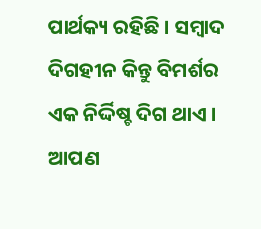ପାର୍ଥକ୍ୟ ରହିଛି । ସମ୍ବାଦ ଦିଗହୀନ କିନ୍ତୁ ବିମର୍ଶର ଏକ ନିର୍ଦ୍ଦିଷ୍ଚ ଦିଗ ଥାଏ । ଆପଣ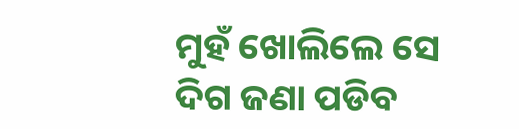ମୁହଁ ଖୋଲିଲେ ସେ ଦିଗ ଜଣା ପଡିବ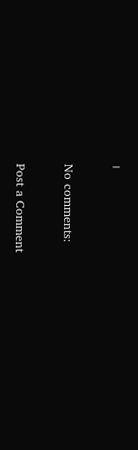।

No comments:

Post a Comment